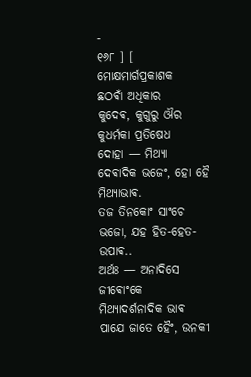-
୧୬୮ ] [ ମୋକ୍ଷମାର୍ଗପ୍ରକାଶକ
ଛଠଵାଁ ଅଧିକାର
କୁଦେଵ, କୁଗୁରୁ ଔର କୁଧର୍ମକା ପ୍ରତିଷେଧ
ଦୋହା — ମିଥ୍ଯା ଦେଵାଦିକ ଭଜେଂ, ହୋ ହୈ ମିଥ୍ଯାଭାଵ.
ତଜ ତିନକୋଂ ସାଂଚେ ଭଜୋ, ଯହ ହିତ-ହେତ-ଉପାଵ..
ଅର୍ଥଃ — ଅନାଦିସେ ଜୀଵୋଂକେ ମିଥ୍ଯାଦର୍ଶନାଦିକ ଭାଵ ପାଯେ ଜାତେ ହୈଂ, ଉନକୀ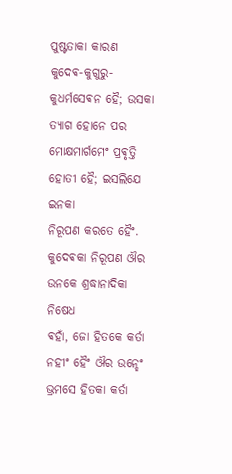ପୁଷ୍ଟତାକା କାରଣ
କୁଦେଵ-କୁଗୁରୁ-କୁଧର୍ମସେଵନ ହୈ; ଉସକା ତ୍ଯାଗ ହୋନେ ପର ମୋକ୍ଷମାର୍ଗମେଂ ପ୍ରଵୃତ୍ତି ହୋତୀ ହୈ; ଇସଲିଯେ ଇନକା
ନିରୂପଣ କରତେ ହୈଂ.
କୁଦେଵକା ନିରୂପଣ ଔର ଉନକେ ଶ୍ରଦ୍ଧାନାଦିକା ନିଷେଧ
ଵହାଁ, ଜୋ ହିତକେ କର୍ତା ନହୀଂ ହୈଂ ଔର ଉନ୍ହେଂ ଭ୍ରମସେ ହିତକା କର୍ତା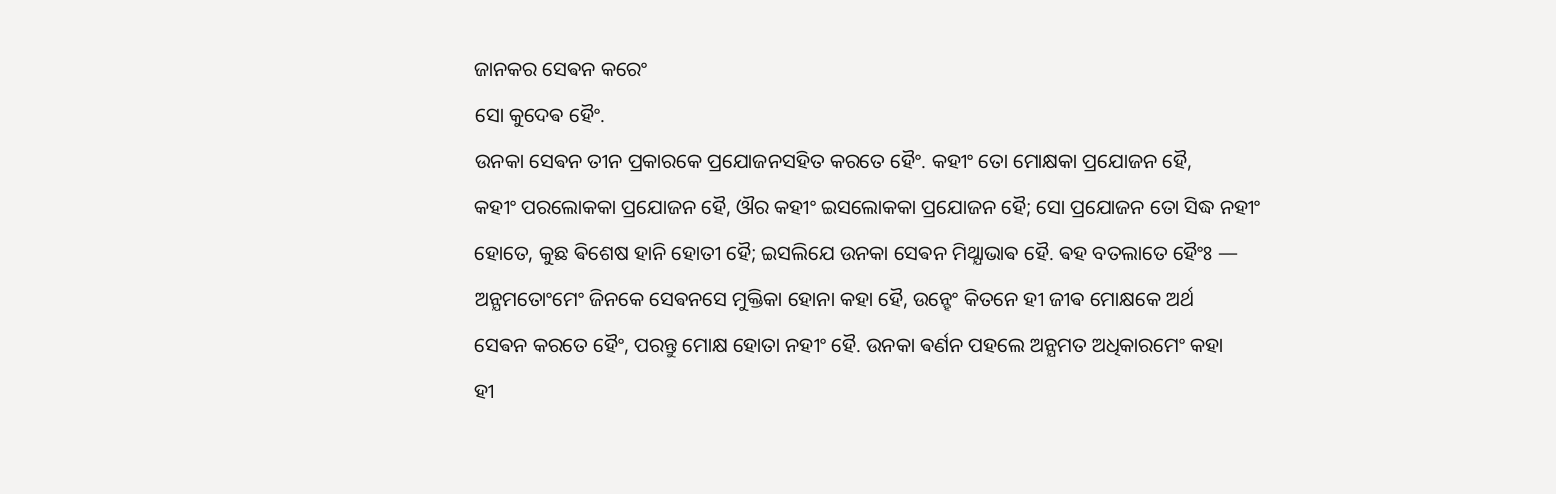ଜାନକର ସେଵନ କରେଂ
ସୋ କୁଦେଵ ହୈଂ.
ଉନକା ସେଵନ ତୀନ ପ୍ରକାରକେ ପ୍ରଯୋଜନସହିତ କରତେ ହୈଂ. କହୀଂ ତୋ ମୋକ୍ଷକା ପ୍ରଯୋଜନ ହୈ,
କହୀଂ ପରଲୋକକା ପ୍ରଯୋଜନ ହୈ, ଔର କହୀଂ ଇସଲୋକକା ପ୍ରଯୋଜନ ହୈ; ସୋ ପ୍ରଯୋଜନ ତୋ ସିଦ୍ଧ ନହୀଂ
ହୋତେ, କୁଛ ଵିଶେଷ ହାନି ହୋତୀ ହୈ; ଇସଲିଯେ ଉନକା ସେଵନ ମିଥ୍ଯାଭାଵ ହୈ. ଵହ ବତଲାତେ ହୈଂଃ —
ଅନ୍ଯମତୋଂମେଂ ଜିନକେ ସେଵନସେ ମୁକ୍ତିକା ହୋନା କହା ହୈ, ଉନ୍ହେଂ କିତନେ ହୀ ଜୀଵ ମୋକ୍ଷକେ ଅର୍ଥ
ସେଵନ କରତେ ହୈଂ, ପରନ୍ତୁ ମୋକ୍ଷ ହୋତା ନହୀଂ ହୈ. ଉନକା ଵର୍ଣନ ପହଲେ ଅନ୍ଯମତ ଅଧିକାରମେଂ କହା
ହୀ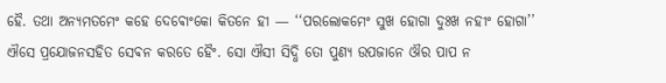ହୈ. ତଥା ଅନ୍ଯମତମେଂ କହେ ଦେଵୋଂକୋ କିତନେ ହୀ — ‘‘ପରଲୋକମେଂ ସୁଖ ହୋଗା ଦୁଃଖ ନହୀଂ ହୋଗା’’
ଐସେ ପ୍ରଯୋଜନସହିତ ସେଵନ କରତେ ହୈଂ. ସୋ ଐସୀ ସିଦ୍ଧି ତୋ ପୁଣ୍ଯ ଉପଜାନେ ଔର ପାପ ନ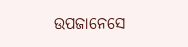ଉପଜାନେସେ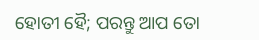ହୋତୀ ହୈ; ପରନ୍ତୁ ଆପ ତୋ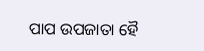ପାପ ଉପଜାତା ହୈ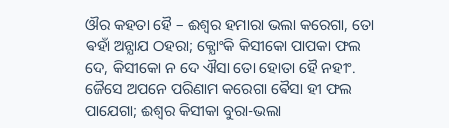ଔର କହତା ହୈ – ଈଶ୍ଵର ହମାରା ଭଲା କରେଗା, ତୋ
ଵହାଁ ଅନ୍ଯାଯ ଠହରା; କ୍ଯୋଂକି କିସୀକୋ ପାପକା ଫଲ ଦେ, କିସୀକୋ ନ ଦେ ଐସା ତୋ ହୋତା ହୈ ନହୀଂ.
ଜୈସେ ଅପନେ ପରିଣାମ କରେଗା ଵୈସା ହୀ ଫଲ ପାଯେଗା; ଈଶ୍ଵର କିସୀକା ବୁରା-ଭଲା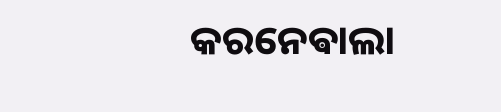କରନେଵାଲା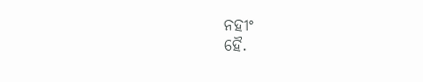ନହୀଂ
ହୈ.